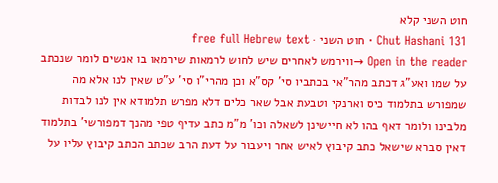חוט השני קלא
Chut Hashani 131 · חוט השני · free full Hebrew text
Open in the reader →ווירמש לאחרים שיש לחוש לרמאות שירמאו בו אנשים לומר שנכתב על שמו ואע"ג דכתב מהר"אי בכתביו סי' קס"א וכן מהרי"ו סי' ע"ט שאין לנו אלא מה שמפורש בתלמוד כיס וארנקי וטבעת אבל שאר כלים דלא מפרש תלמודא אין לנו לבדות מלבינו ולומר דאף בהו לא חיישינן לשאלה וכו' מ"מ כתב עדיף טפי מהנך דמפורשי' בתלמוד דאין סברא שישאל כתב קיבוץ לאיש אחר ויעבור על דעת הרב שכתב הכתב קיבוץ עליו על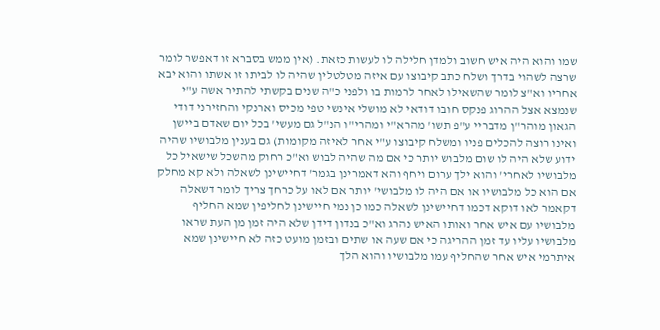שמו והוא היה איש חשוב ולמדן חלילה לו לעשות כזאת. (אין ממש בסברא זו דאפשר לומר שרצה לשהוי בדרך ושלח כתב קיבוצו עם איזה מטלטלין שהיה לו לביתו זו אשתו והוא יבא אחריו וא"צ לומר שהשאילו לאחר לרמות בו ולפני כ"ה שנים בקשתי להתיר אשה ע"י שנמצא אצל ההרוג פנקס חובו דודאי לא מושלי אינשי טפי מכיס וארנקי והחזירני דודי הגאון מוהר"ן מדבריי ע"פ תשו' מהרא"י ומהרי"ו הנ"ל גם מעשי' בכל יום שאדם ביישן ואינו רוצה להכלים פניו ומשלח קיבוצו ע"י אחר לאיזה מקומות) גם בענין מלבושיו שהיה ידוע שלא היה לו שום מלבוש יותר כי אם מה שהיה לבוש וא"כ רחוק מהשכל שישאיל כל מלבושיו לאחרי' והוא ילך ערום ויחף והא דאמרינן בגמר' דחיישינן לשאלה ולא קא מחלק אם הוא כל מלבושיו או אם היה לו מלבושי' יותר אם לאו על כרחך צריך לומר דשאלה דקאמר לאו דוקא דכמו דחיישינן לשאלה כמו כן נמי חיישינן לחליפין שמא החליף מלבושיו עם איש אחר ואותו האיש נהרג וא"כ בנדון דידן שלא היה זמן מן העת שראו מלבושיו עליו עד זמן ההריגה כי אם שעה או שתים ובזמן מועט כזה לא חיישינן שמא איתרמי איש אחר שהחליף עמו מלבושיו והוא הלך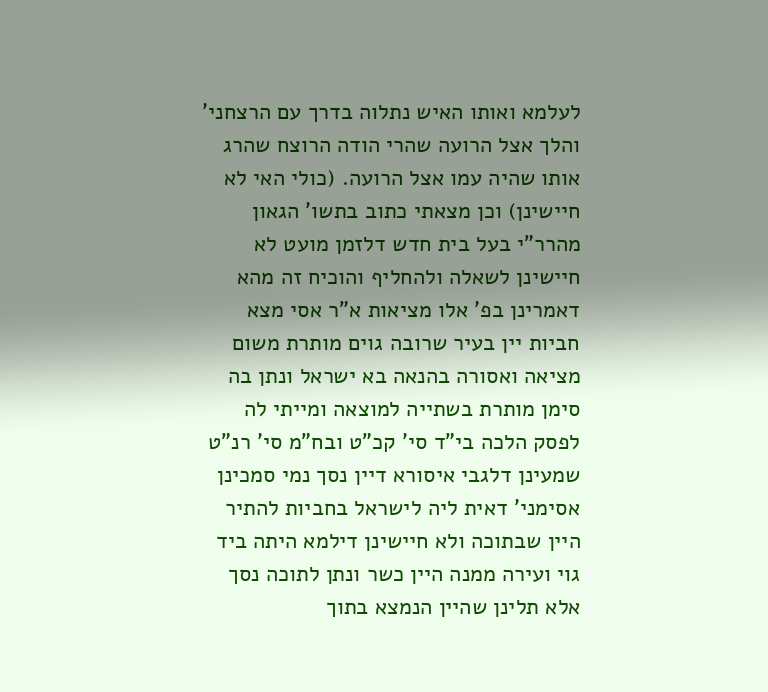לעלמא ואותו האיש נתלוה בדרך עם הרצחני' והלך אצל הרועה שהרי הודה הרוצח שהרג אותו שהיה עמו אצל הרועה. (כולי האי לא חיישינן) וכן מצאתי כתוב בתשו' הגאון מהרר"י בעל בית חדש דלזמן מועט לא חיישינן לשאלה ולהחליף והוכיח זה מהא דאמרינן בפ' אלו מציאות א"ר אסי מצא חביות יין בעיר שרובה גוים מותרת משום מציאה ואסורה בהנאה בא ישראל ונתן בה סימן מותרת בשתייה למוצאה ומייתי לה לפסק הלכה בי"ד סי' קכ"ט ובח"מ סי' רנ"ט שמעינן דלגבי איסורא דיין נסך נמי סמכינן אסימני' דאית ליה לישראל בחביות להתיר היין שבתוכה ולא חיישינן דילמא היתה ביד גוי ועירה ממנה היין כשר ונתן לתוכה נסך אלא תלינן שהיין הנמצא בתוך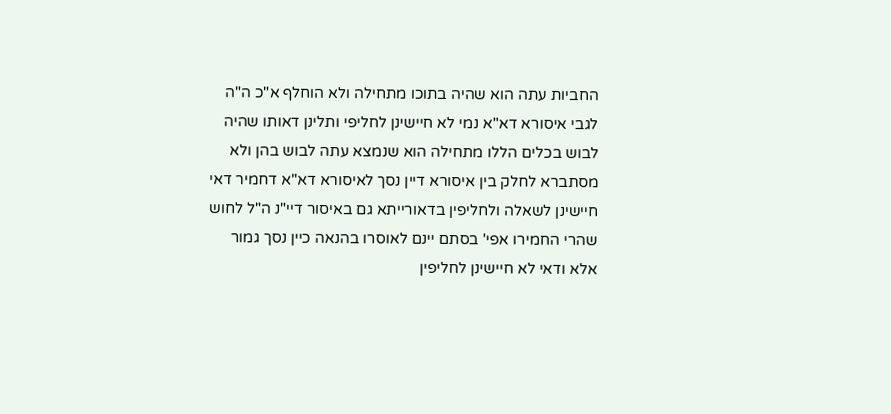החביות עתה הוא שהיה בתוכו מתחילה ולא הוחלף א"כ ה"ה לגבי איסורא דא"א נמי לא חיישינן לחליפי ותלינן דאותו שהיה לבוש בכלים הללו מתחילה הוא שנמצא עתה לבוש בהן ולא מסתברא לחלק בין איסורא דיין נסך לאיסורא דא"א דחמיר דאי חיישינן לשאלה ולחליפין בדאורייתא גם באיסור דיי"נ ה"ל לחוש שהרי החמירו אפי' בסתם יינם לאוסרו בהנאה כיין נסך גמור אלא ודאי לא חיישינן לחליפין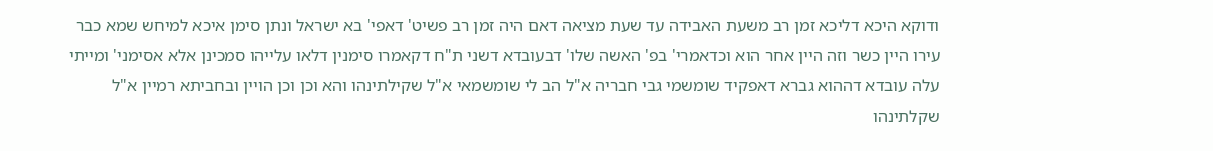ודוקא היכא דליכא זמן רב משעת האבידה עד שעת מציאה דאם היה זמן רב פשיט' דאפי' בא ישראל ונתן סימן איכא למיחש שמא כבר עירו היין כשר וזה היין אחר הוא וכדאמרי' בפ' האשה שלו' דבעובדא דשני ת"ח דקאמרו סימנין דלאו עלייהו סמכינן אלא אסימני' ומייתי עלה עובדא דההוא גברא דאפקיד שומשמי גבי חבריה א"ל הב לי שומשמאי א"ל שקילתינהו והא וכן וכן הויין ובחביתא רמיין א"ל שקלתינהו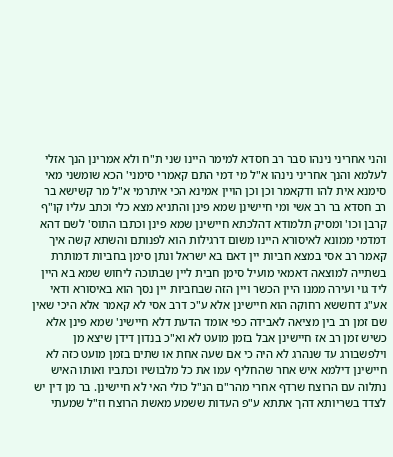והני אחריני נינהו סבר רב חסדא למימר היינו שני ת"ח ולא אמרינן הנך אזלי לעלמא והנך אחריני נינהו א"ל מי דמי התם קאמרי סימני' הכא שומשני מאי סימנא אית להו ודקאמר וכן וכן הויין אמינא הכי איתרמי א"ל מר קשישא בר רב חסדא בר רב אשי ומי חיישינן שמא פינן והתניא מצא כלי וכתב עליו קו"ף קרבן וכו' ומסיק תלמודא דהלכתא חיישינן שמא פינן וכתבו התוס' לשם דהא דמדמי ממונא לאיסורא היינו משום דרגילות הוא לפנותם והשתא קשה איך קאמר רב אסי במצא חביות יין דאם בא ישראל ונתן סימן בחביות דמותרת בשתייה למוצאה דאמאי מועיל סימן חבית ליין שבתוכה ליחוש שמא בא היין ליד גוי ועירה ממנו היין הכשר ויין הזה שבחביות יין נסך הוא באיסורא ודאי אע"ג דחששא רחוקה הוא חיישינן אלא ע"כ דרב אסי לא קאמר אלא היכי שאין שם זמן רב בין מציאה לאבידה כפי אומד הדעת דלא חיישינ' שמא פינן אלא כשיש זמן רב אז חיישינן אבל בזמן מועט לא וא"כ בנדון דידן שיצא מן וילפשבורג עד שנהרג לא היה כי אם שעה אחת או שתים בזמן מועט כזה לא חיישינן דילמא איש אחר שהחליף עמו את כל מלבושיו וכתביו ואותו האיש נתלוה עם הרוצח שרדף אחרי מהר"ם הנ"ל כולי האי לא חיישינן. בר מן דין יש לצדד בשריותא דהך אתתא ע"פ העדות ששמע מאשת הרוצח וז"ל שמעתי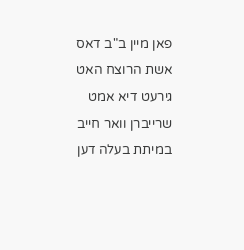פאן מיין ב"ב דאס אשת הרוצח האט גירעט דיא אמט שרייברן וואר חייב במיתת בעלה דען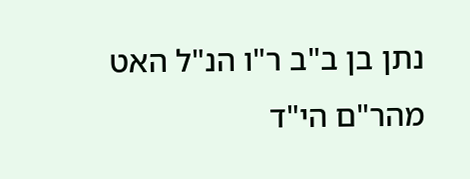נתן בן ב"ב ר"ו הנ"ל האט מהר"ם הי"ד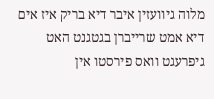מלוה גיוועזין איבר דיא בריק איז אים דיא אמט שרייברן בגטגנט האט גיפרעגט וואס פירסטו אין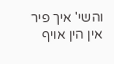והשי' איך פיר אין הין אויף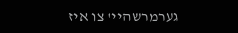גערמרשהיי' צו איז